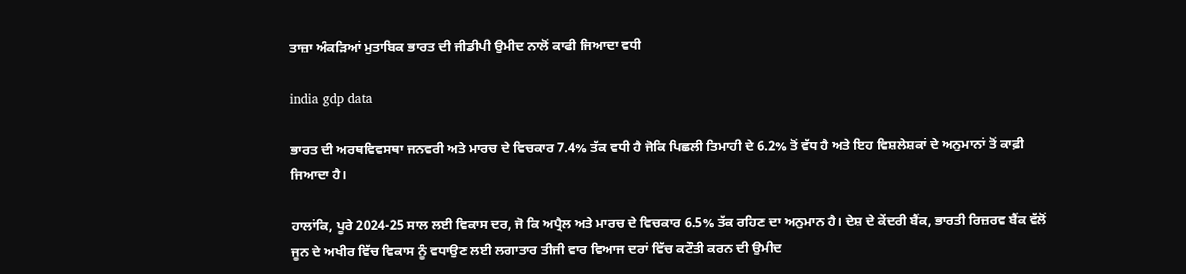ਤਾਜ਼ਾ ਅੰਕੜਿਆਂ ਮੁਤਾਬਿਕ ਭਾਰਤ ਦੀ ਜੀਡੀਪੀ ਉਮੀਦ ਨਾਲੋਂ ਕਾਫੀ ਜਿਆਦਾ ਵਧੀ

india gdp data

ਭਾਰਤ ਦੀ ਅਰਥਵਿਵਸਥਾ ਜਨਵਰੀ ਅਤੇ ਮਾਰਚ ਦੇ ਵਿਚਕਾਰ 7.4% ਤੱਕ ਵਧੀ ਹੈ ਜੋਕਿ ਪਿਛਲੀ ਤਿਮਾਹੀ ਦੇ 6.2% ਤੋਂ ਵੱਧ ਹੈ ਅਤੇ ਇਹ ਵਿਸ਼ਲੇਸ਼ਕਾਂ ਦੇ ਅਨੁਮਾਨਾਂ ਤੋਂ ਕਾਫ਼ੀ ਜਿਆਦਾ ਹੈ।

ਹਾਲਾਂਕਿ, ਪੂਰੇ 2024-25 ਸਾਲ ਲਈ ਵਿਕਾਸ ਦਰ, ਜੋ ਕਿ ਅਪ੍ਰੈਲ ਅਤੇ ਮਾਰਚ ਦੇ ਵਿਚਕਾਰ 6.5% ਤੱਕ ਰਹਿਣ ਦਾ ਅਨੁਮਾਨ ਹੈ। ਦੇਸ਼ ਦੇ ਕੇਂਦਰੀ ਬੈਂਕ, ਭਾਰਤੀ ਰਿਜ਼ਰਵ ਬੈਂਕ ਵੱਲੋਂ ਜੂਨ ਦੇ ਅਖੀਰ ਵਿੱਚ ਵਿਕਾਸ ਨੂੰ ਵਧਾਉਣ ਲਈ ਲਗਾਤਾਰ ਤੀਜੀ ਵਾਰ ਵਿਆਜ ਦਰਾਂ ਵਿੱਚ ਕਟੌਤੀ ਕਰਨ ਦੀ ਉਮੀਦ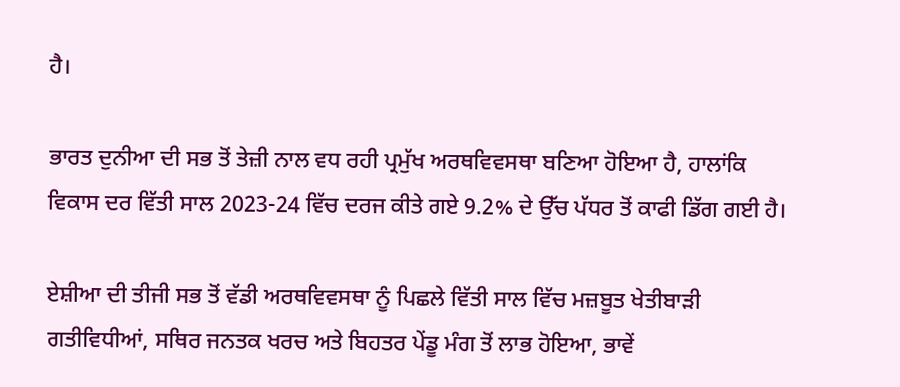ਹੈ।

ਭਾਰਤ ਦੁਨੀਆ ਦੀ ਸਭ ਤੋਂ ਤੇਜ਼ੀ ਨਾਲ ਵਧ ਰਹੀ ਪ੍ਰਮੁੱਖ ਅਰਥਵਿਵਸਥਾ ਬਣਿਆ ਹੋਇਆ ਹੈ, ਹਾਲਾਂਕਿ ਵਿਕਾਸ ਦਰ ਵਿੱਤੀ ਸਾਲ 2023-24 ਵਿੱਚ ਦਰਜ ਕੀਤੇ ਗਏ 9.2% ਦੇ ਉੱਚ ਪੱਧਰ ਤੋਂ ਕਾਫੀ ਡਿੱਗ ਗਈ ਹੈ।

ਏਸ਼ੀਆ ਦੀ ਤੀਜੀ ਸਭ ਤੋਂ ਵੱਡੀ ਅਰਥਵਿਵਸਥਾ ਨੂੰ ਪਿਛਲੇ ਵਿੱਤੀ ਸਾਲ ਵਿੱਚ ਮਜ਼ਬੂਤ ਖੇਤੀਬਾੜੀ ਗਤੀਵਿਧੀਆਂ, ਸਥਿਰ ਜਨਤਕ ਖਰਚ ਅਤੇ ਬਿਹਤਰ ਪੇਂਡੂ ਮੰਗ ਤੋਂ ਲਾਭ ਹੋਇਆ, ਭਾਵੇਂ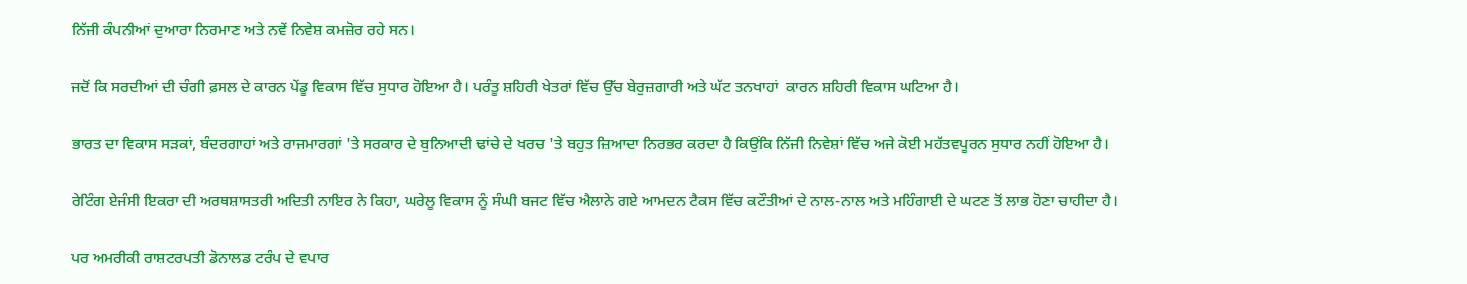ਨਿੱਜੀ ਕੰਪਨੀਆਂ ਦੁਆਰਾ ਨਿਰਮਾਣ ਅਤੇ ਨਵੇਂ ਨਿਵੇਸ਼ ਕਮਜ਼ੋਰ ਰਹੇ ਸਨ।

ਜਦੋਂ ਕਿ ਸਰਦੀਆਂ ਦੀ ਚੰਗੀ ਫ਼ਸਲ ਦੇ ਕਾਰਨ ਪੇਂਡੂ ਵਿਕਾਸ ਵਿੱਚ ਸੁਧਾਰ ਹੋਇਆ ਹੈ। ਪਰੰਤੂ ਸ਼ਹਿਰੀ ਖੇਤਰਾਂ ਵਿੱਚ ਉੱਚ ਬੇਰੁਜ਼ਗਾਰੀ ਅਤੇ ਘੱਟ ਤਨਖਾਹਾਂ  ਕਾਰਨ ਸ਼ਹਿਰੀ ਵਿਕਾਸ ਘਟਿਆ ਹੈ।

ਭਾਰਤ ਦਾ ਵਿਕਾਸ ਸੜਕਾਂ, ਬੰਦਰਗਾਹਾਂ ਅਤੇ ਰਾਜਮਾਰਗਾਂ 'ਤੇ ਸਰਕਾਰ ਦੇ ਬੁਨਿਆਦੀ ਢਾਂਚੇ ਦੇ ਖਰਚ 'ਤੇ ਬਹੁਤ ਜ਼ਿਆਦਾ ਨਿਰਭਰ ਕਰਦਾ ਹੈ ਕਿਉਂਕਿ ਨਿੱਜੀ ਨਿਵੇਸ਼ਾਂ ਵਿੱਚ ਅਜੇ ਕੋਈ ਮਹੱਤਵਪੂਰਨ ਸੁਧਾਰ ਨਹੀਂ ਹੋਇਆ ਹੈ।

ਰੇਟਿੰਗ ਏਜੰਸੀ ਇਕਰਾ ਦੀ ਅਰਥਸ਼ਾਸਤਰੀ ਅਦਿਤੀ ਨਾਇਰ ਨੇ ਕਿਹਾ, ਘਰੇਲੂ ਵਿਕਾਸ ਨੂੰ ਸੰਘੀ ਬਜਟ ਵਿੱਚ ਐਲਾਨੇ ਗਏ ਆਮਦਨ ਟੈਕਸ ਵਿੱਚ ਕਟੌਤੀਆਂ ਦੇ ਨਾਲ-ਨਾਲ ਅਤੇ ਮਹਿੰਗਾਈ ਦੇ ਘਟਣ ਤੋਂ ਲਾਭ ਹੋਣਾ ਚਾਹੀਦਾ ਹੈ।

ਪਰ ਅਮਰੀਕੀ ਰਾਸ਼ਟਰਪਤੀ ਡੋਨਾਲਡ ਟਰੰਪ ਦੇ ਵਪਾਰ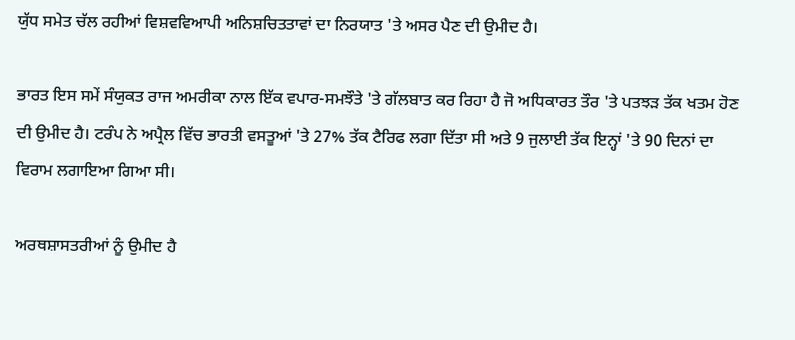ਯੁੱਧ ਸਮੇਤ ਚੱਲ ਰਹੀਆਂ ਵਿਸ਼ਵਵਿਆਪੀ ਅਨਿਸ਼ਚਿਤਤਾਵਾਂ ਦਾ ਨਿਰਯਾਤ 'ਤੇ ਅਸਰ ਪੈਣ ਦੀ ਉਮੀਦ ਹੈ।

ਭਾਰਤ ਇਸ ਸਮੇਂ ਸੰਯੁਕਤ ਰਾਜ ਅਮਰੀਕਾ ਨਾਲ ਇੱਕ ਵਪਾਰ-ਸਮਝੌਤੇ 'ਤੇ ਗੱਲਬਾਤ ਕਰ ਰਿਹਾ ਹੈ ਜੋ ਅਧਿਕਾਰਤ ਤੌਰ 'ਤੇ ਪਤਝੜ ਤੱਕ ਖਤਮ ਹੋਣ ਦੀ ਉਮੀਦ ਹੈ। ਟਰੰਪ ਨੇ ਅਪ੍ਰੈਲ ਵਿੱਚ ਭਾਰਤੀ ਵਸਤੂਆਂ 'ਤੇ 27% ਤੱਕ ਟੈਰਿਫ ਲਗਾ ਦਿੱਤਾ ਸੀ ਅਤੇ 9 ਜੁਲਾਈ ਤੱਕ ਇਨ੍ਹਾਂ 'ਤੇ 90 ਦਿਨਾਂ ਦਾ ਵਿਰਾਮ ਲਗਾਇਆ ਗਿਆ ਸੀ।

ਅਰਥਸ਼ਾਸਤਰੀਆਂ ਨੂੰ ਉਮੀਦ ਹੈ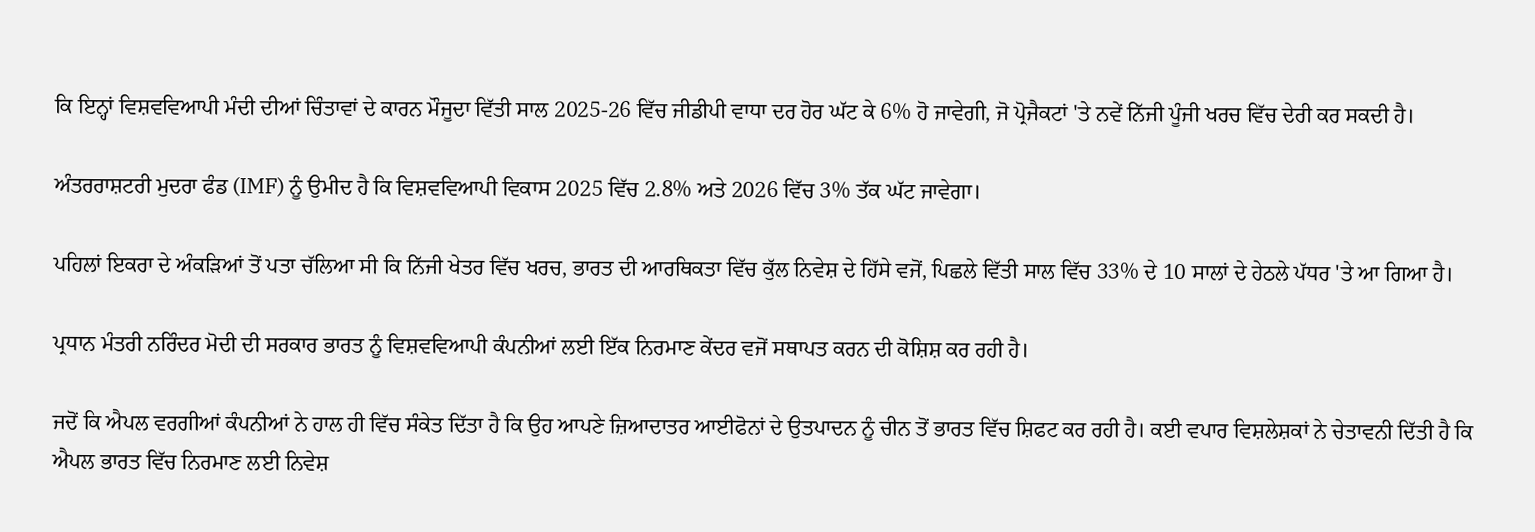ਕਿ ਇਨ੍ਹਾਂ ਵਿਸ਼ਵਵਿਆਪੀ ਮੰਦੀ ਦੀਆਂ ਚਿੰਤਾਵਾਂ ਦੇ ਕਾਰਨ ਮੌਜੂਦਾ ਵਿੱਤੀ ਸਾਲ 2025-26 ਵਿੱਚ ਜੀਡੀਪੀ ਵਾਧਾ ਦਰ ਹੋਰ ਘੱਟ ਕੇ 6% ਹੋ ਜਾਵੇਗੀ, ਜੋ ਪ੍ਰੋਜੈਕਟਾਂ 'ਤੇ ਨਵੇਂ ਨਿੱਜੀ ਪੂੰਜੀ ਖਰਚ ਵਿੱਚ ਦੇਰੀ ਕਰ ਸਕਦੀ ਹੈ।

ਅੰਤਰਰਾਸ਼ਟਰੀ ਮੁਦਰਾ ਫੰਡ (IMF) ਨੂੰ ਉਮੀਦ ਹੈ ਕਿ ਵਿਸ਼ਵਵਿਆਪੀ ਵਿਕਾਸ 2025 ਵਿੱਚ 2.8% ਅਤੇ 2026 ਵਿੱਚ 3% ਤੱਕ ਘੱਟ ਜਾਵੇਗਾ।

ਪਹਿਲਾਂ ਇਕਰਾ ਦੇ ਅੰਕੜਿਆਂ ਤੋਂ ਪਤਾ ਚੱਲਿਆ ਸੀ ਕਿ ਨਿੱਜੀ ਖੇਤਰ ਵਿੱਚ ਖਰਚ, ਭਾਰਤ ਦੀ ਆਰਥਿਕਤਾ ਵਿੱਚ ਕੁੱਲ ਨਿਵੇਸ਼ ਦੇ ਹਿੱਸੇ ਵਜੋਂ, ਪਿਛਲੇ ਵਿੱਤੀ ਸਾਲ ਵਿੱਚ 33% ਦੇ 10 ਸਾਲਾਂ ਦੇ ਹੇਠਲੇ ਪੱਧਰ 'ਤੇ ਆ ਗਿਆ ਹੈ।

ਪ੍ਰਧਾਨ ਮੰਤਰੀ ਨਰਿੰਦਰ ਮੋਦੀ ਦੀ ਸਰਕਾਰ ਭਾਰਤ ਨੂੰ ਵਿਸ਼ਵਵਿਆਪੀ ਕੰਪਨੀਆਂ ਲਈ ਇੱਕ ਨਿਰਮਾਣ ਕੇਂਦਰ ਵਜੋਂ ਸਥਾਪਤ ਕਰਨ ਦੀ ਕੋਸ਼ਿਸ਼ ਕਰ ਰਹੀ ਹੈ।

ਜਦੋਂ ਕਿ ਐਪਲ ਵਰਗੀਆਂ ਕੰਪਨੀਆਂ ਨੇ ਹਾਲ ਹੀ ਵਿੱਚ ਸੰਕੇਤ ਦਿੱਤਾ ਹੈ ਕਿ ਉਹ ਆਪਣੇ ਜ਼ਿਆਦਾਤਰ ਆਈਫੋਨਾਂ ਦੇ ਉਤਪਾਦਨ ਨੂੰ ਚੀਨ ਤੋਂ ਭਾਰਤ ਵਿੱਚ ਸ਼ਿਫਟ ਕਰ ਰਹੀ ਹੈ। ਕਈ ਵਪਾਰ ਵਿਸ਼ਲੇਸ਼ਕਾਂ ਨੇ ਚੇਤਾਵਨੀ ਦਿੱਤੀ ਹੈ ਕਿ ਐਪਲ ਭਾਰਤ ਵਿੱਚ ਨਿਰਮਾਣ ਲਈ ਨਿਵੇਸ਼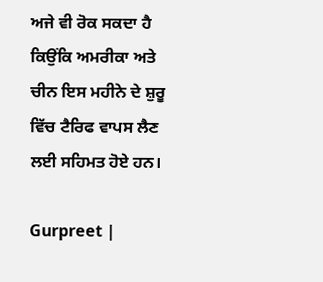ਅਜੇ ਵੀ ਰੋਕ ਸਕਦਾ ਹੈ ਕਿਉਂਕਿ ਅਮਰੀਕਾ ਅਤੇ ਚੀਨ ਇਸ ਮਹੀਨੇ ਦੇ ਸ਼ੁਰੂ ਵਿੱਚ ਟੈਰਿਫ ਵਾਪਸ ਲੈਣ ਲਈ ਸਹਿਮਤ ਹੋਏ ਹਨ।

Gurpreet |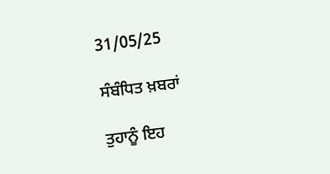31/05/25

ਸੰਬੰਧਿਤ ਖ਼ਬਰਾਂ

ਤੁਹਾਨੂੰ ਇਹ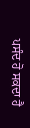ਪਸੰਦ ਹੋ ਸਕਦਾ ਹੈ